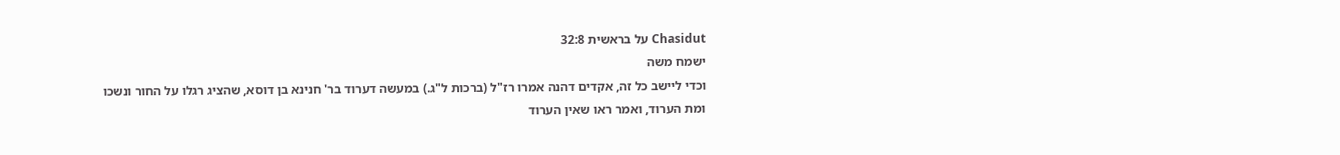Chasidut על בראשית 32:8
ישמח משה
וכדי ליישב כל זה, אקדים דהנה אמרו רז"ל (ברכות ל"ג.) במעשה דערוד בר' חנינא בן דוסא, שהציג רגלו על החור ונשכו ומת הערוד, ואמר ראו שאין הערוד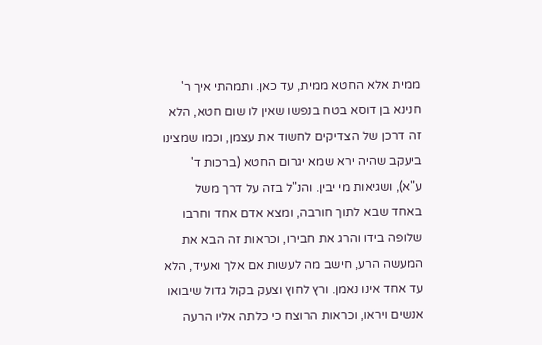ממית אלא החטא ממית, עד כאן. ותמהתי איך ר' חנינא בן דוסא בטח בנפשו שאין לו שום חטא, הלא זה דרכן של הצדיקים לחשוד את עצמן, וכמו שמצינו ביעקב שהיה ירא שמא יגרום החטא (ברכות ד' ע"א), ושגיאות מי יבין. והנ"ל בזה על דרך משל באחד שבא לתוך חורבה, ומצא אדם אחד וחרבו שלופה בידו והרג את חבירו, וכראות זה הבא את המעשה הרע, חישב מה לעשות אם אלך ואעיד, הלא עד אחד אינו נאמן. ורץ לחוץ וצעק בקול גדול שיבואו אנשים ויראו, וכראות הרוצח כי כלתה אליו הרעה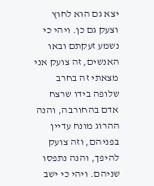יצא גם הוא לחוץ וצעק גם כן. ויהי כי נשמע זעקתם ובאו האנשים, זה צועק אני מצאתי זה בחרב שלופה בידו שרצח אדם בהחורבה, והנה ההרוג מונח עדיין בפניהם, וזה צועק להיפך, והנה נתפסו שניהם. ויהי כי ישב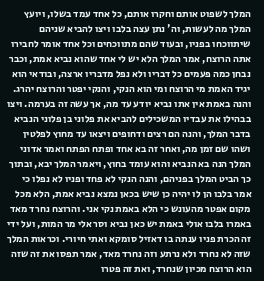המלך לשפוט אותם וחקרו אותם, כל אחד עמד בשלו, ויועץ המלך מה לעשות, וה' נתן עצה בלבו ויצו להביא שניהם שיתווכחו בפניו, ובעוד שהם מתווכחים וכל אחד אומר לחבירו אתה הרוצח, אמר המלך הלא יש לי אחד שהוא נביא אמת, וכבר נבחן כמה פעמים כל דבריו ולא נפל מדבריו ארצה, ובודאי הוא יגיד האמת מי הרוצח ומי הוא הנקי, והנקי יפטר והרוצח יהרג. והנה באמת אין אתו נביא יודע עד מה, אך עשה זה בערמה. ויצו בבהילו את עבדיו המשכילים להביא את פלוני בן פלוני הנביא בדבר המלך, והנה הם רצים ודחופים ויצאו עד מחוץ לפלטין ושהו שם זמן מה, ואחר זה בא אחד ופתח הפתח ואמר אדוני המלך הנה בא הנביא והוא עומד בחוץ, ויאמר המלך יבא, ובתוך כך הביט המלך בפניהם, והנה הנקי לא פחד ופניו לא נפלו כי אמר בלבו הן לו יהיה כן שיש בכאן נמצא נביא אמת, הלא מכל מקום אפטר מהעונש כי הלא באמת נקי אני. והרוצח נחרד מאד באמרו בלבו אולי באמת יש כאן נביא וסר אלי מר המות, ועל ידי זה הכרת פניו ענתה בו דאזיל סומקא ואתי חיורי. וכראות המלך שזה לא נחרד ולא נרתע וזה נחרד מאד, אמר תפסו את זה שזה הוא הרוצח מכיון שנחרד, ואת זה פטרו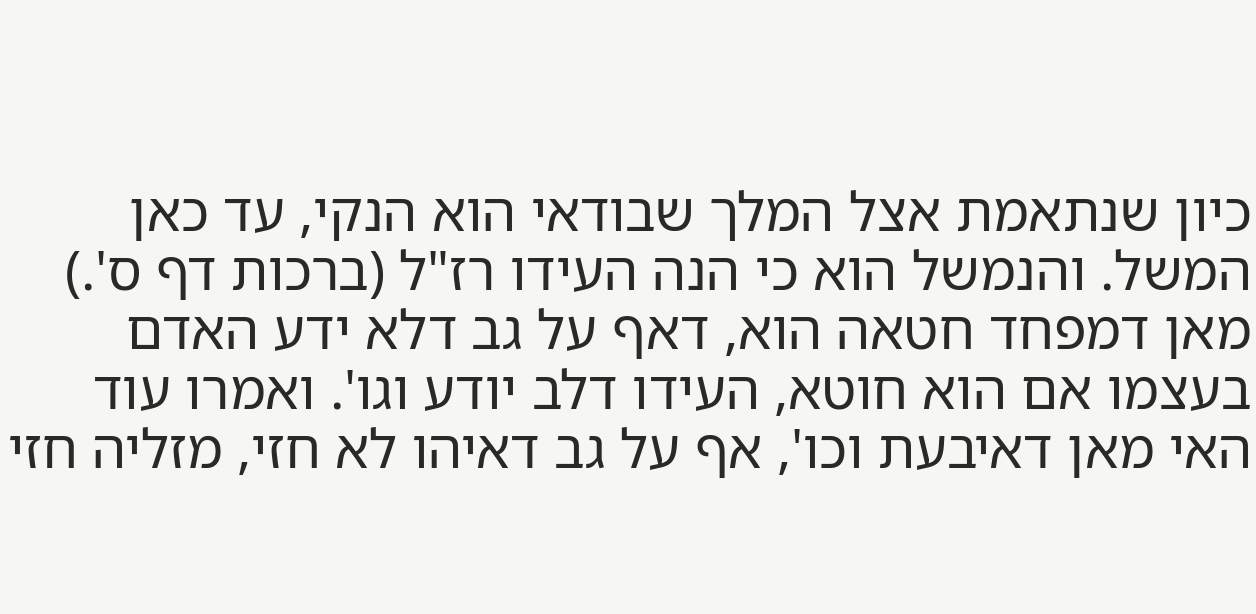כיון שנתאמת אצל המלך שבודאי הוא הנקי, עד כאן המשל. והנמשל הוא כי הנה העידו רז"ל (ברכות דף ס'.) מאן דמפחד חטאה הוא, דאף על גב דלא ידע האדם בעצמו אם הוא חוטא, העידו דלב יודע וגו'. ואמרו עוד האי מאן דאיבעת וכו', אף על גב דאיהו לא חזי, מזליה חזי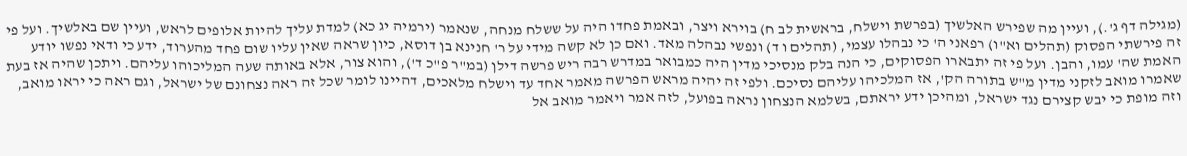(מגילה דף ג'.), ועיין מה שפירש האלשיך (בפרשת וישלח, בראשית לב ח) בוירא ויצר, ובאמת פחדו היה על ששלח מנחה, שנאמר (ירמיה יג כא) למדת עליך להיות אלופים לראש, ועיין שם באלשיך. ועל פי זה פירשתי הפסוק (תהלים וא"ו) רפאני ה' כי נבהלו עצמי, (תהלים ו ד) ונפשי נבהלה מאד. ואם כן לא קשה מידי על ר' חנינא בן דוסא, כיון שראה שאין עליו שום פחד מהערוד, ידע כי ודאי נפשו יודע האמת שה' עמו, והבן. ועל פי זה יתבארו הפסוקים, כי הנה בלק מנסיכי מדין היה כמבואר במדרש רבה ריש פרשה דילן (במ"ר פ"כ ד'), והוא צור, אלא באותה שעה המליכוהו עליהם. ויתכן שהיה אז בעת שאמרו מואב לזקני מדין מ"ש בתורה הק', אז המלכיהו עליהם נסיכם. ולפי זה יהיה מראש הפרשה מאמר אחד עד וישלח מלאכים, דהיינו לומר שכל זה ראה נצחונם של ישראל, וגם ראה כי יראו מואב, וזה מופת כי יבש קצירם נגד ישראל, ומהיכן ידע יראתם, בשלמא הנצחון נראה בפועל, לזה אמר ויאמר מואב אל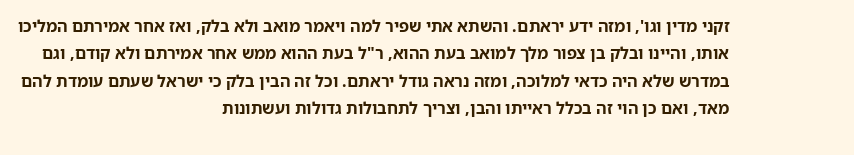זקני מדין וגו', ומזה ידע יראתם. והשתא אתי שפיר למה ויאמר מואב ולא בלק, ואז אחר אמירתם המליכו אותו, והיינו ובלק בן צפור מלך למואב בעת ההוא, ר"ל בעת ההוא ממש אחר אמירתם ולא קודם, וגם במדרש שלא היה כדאי למלוכה, ומזה נראה גודל יראתם. וכל זה הבין בלק כי ישראל שעתם עומדת להם מאד, ואם כן הוי זה בכלל ראייתו והבן, וצריך לתחבולות גדולות ועשתונות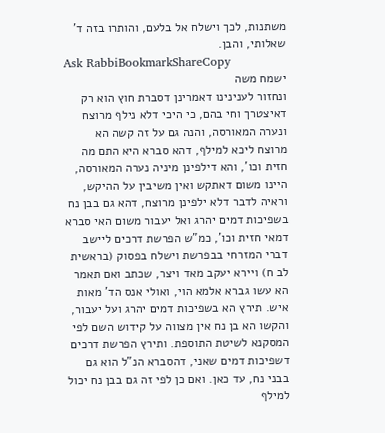משתנות, לכך וישלח אל בלעם, והותרו בזה ד' שאלותי, והבן.
Ask RabbiBookmarkShareCopy
ישמח משה
ונחזור לענינינו דאמרינן דסברת חוץ הוא רק דאיצטרך וחי בהם, כי היכי דלא נילף מרוצח ונערה המאורסה, והנה גם על זה קשה הא מרוצח ליכא למילף, דהא סברא היא התם מה חזית וכו', והא דילפינן מיניה נערה המאורסה, היינו משום דאתקש ואין משיבין על ההיקש, וראיה לדבר דלא ילפינן מרוצח, דהא גם בבן נח בשפיכות דמים יהרג ואל יעבור משום האי סברא דמאי חזית וכו', כמ"ש הפרשת דרכים ליישב דברי המזרחי בבפרשת וישלח בפסוק (בראשית לב ח) ויירא יעקב מאד ויצר, שכתב ואם תאמר הא עשו גברא אלמא הוי, ואולי אנס הד' מאות איש. תירץ הא בשפיכות דמים יהרג ועל יעבור, והקשו הא בן נח אין מצווה על קידוש השם לפי המסקנא לשיטת התוספת. ותירץ הפרשת דרכים דשפיכות דמים שאני, דהסברא הנ"ל הוא גם בבני נח, עד כאן. ואם כן לפי זה גם בבן נח יכול למילף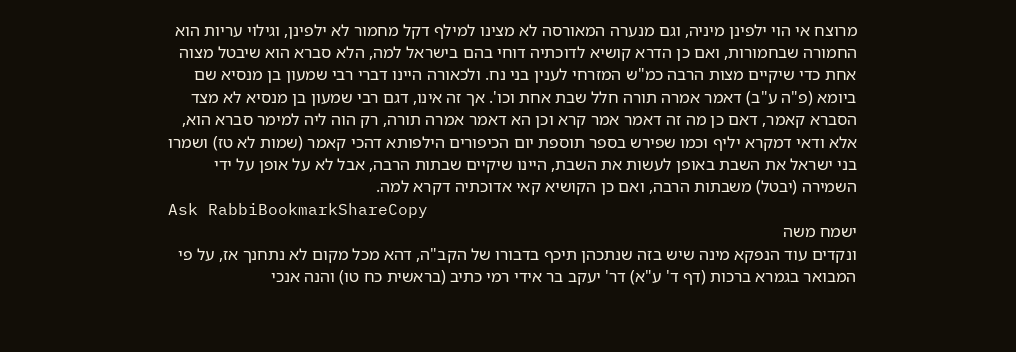מרוצח אי הוי ילפינן מיניה, וגם מנערה המאורסה לא מצינו למילף דקל מחמור לא ילפינן, וגילוי עריות הוא החמורה שבחמורות, ואם כן הדרא קושיא לדוכתיה דוחי בהם בישראל למה, הלא סברא הוא שיבטל מצוה אחת כדי שיקיים מצות הרבה כמ"ש המזרחי לענין בני נח. ולכאורה היינו דברי רבי שמעון בן מנסיא שם ביומא (פ"ה ע"ב) דאמר אמרה תורה חלל שבת אחת וכו'. אך זה אינו, דגם רבי שמעון בן מנסיא לא מצד הסברא קאמר, דאם כן מה זה דאמר אמר קרא וכן הא דאמר אמרה תורה, רק הוה ליה למימר סברא הוא, אלא ודאי דמקרא יליף וכמו שפירש בספר תוספת יום הכיפורים הילפותא דהכי קאמר (שמות לא טז) ושמרו בני ישראל את השבת באופן לעשות את השבת, היינו שיקיים שבתות הרבה, אבל לא על אופן על ידי השמירה (יבטל) משבתות הרבה, ואם כן הקושיא קאי אדוכתיה דקרא למה.
Ask RabbiBookmarkShareCopy
ישמח משה
ונקדים עוד הנפקא מינה שיש בזה שנתכהן תיכף בדבורו של הקב"ה, דהא מכל מקום לא נתחנך אז, על פי המבואר בגמרא ברכות (דף ד' ע"א) דר' יעקב בר אידי רמי כתיב (בראשית כח טו) והנה אנכי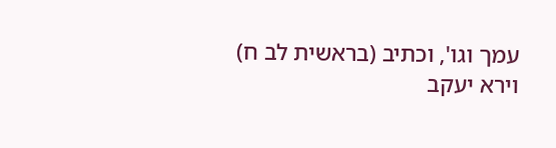עמך וגו', וכתיב (בראשית לב ח) וירא יעקב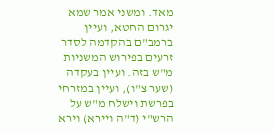מאד. ומשני אמר שמא יגרום החטא, ועיין ברמב"ם בהקדמה לסדר זרעים בפירוש המשניות מ"ש בזה. ועיין בעקדה (שער צ"ו), ועיין במזרחי בפרשת וישלח מ"ש על הרש"י (ד"ה ויירא) וירא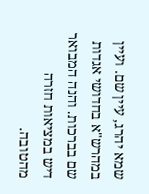שמא יהרג, עיין שם. ועיין במהרש"א בחדושי אגדות שם בברכות. והנה המבואר דיש במציאות חזרה מהטובה.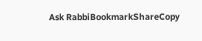Ask RabbiBookmarkShareCopy